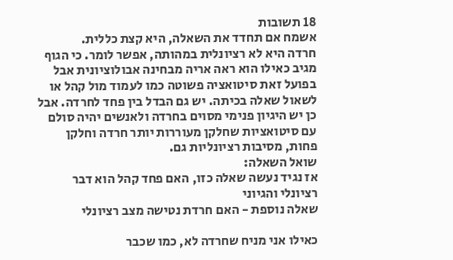18 תשובות
אשמח אם תחדד את השאלה, היא קצת כללית.
חרדה היא לא רציונלית במהותה, אפשר לומר. כי הגוף מגיב כאילו הוא ראה אריה מבחינה אבולוציונית אבל בפועל זאת סיטואציה פשוטה כמו לעמוד מול קהל או לשאול שאלה בכיתה. יש גם הבדל בין פחד לחרדה. אבל כן יש היגיון פנימי מסוים בחרדה ולאנשים יהיה סולם עם סיטואציות שחלקן מעוררות יותר חרדה וחלקן פחות, מסיבות רציונליות גם.
שואל השאלה:
אז נגיד נעשה שאלה כזו, האם פחד קהל הוא דבר רציונלי והגיוני
שאלה נוספת - האם חרדת נטישה מצב רציונלי

כאילו אני מניח שחרדה לא, כמו שכבר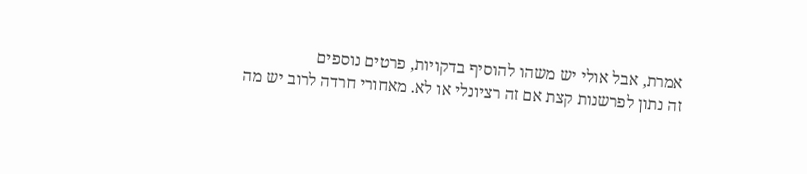אמרת, אבל אולי יש משהו להוסיף בדקויות, פרטים נוספים
זה נתון לפרשנות קצת אם זה רציונלי או לא. מאחורי חרדה לרוב יש מה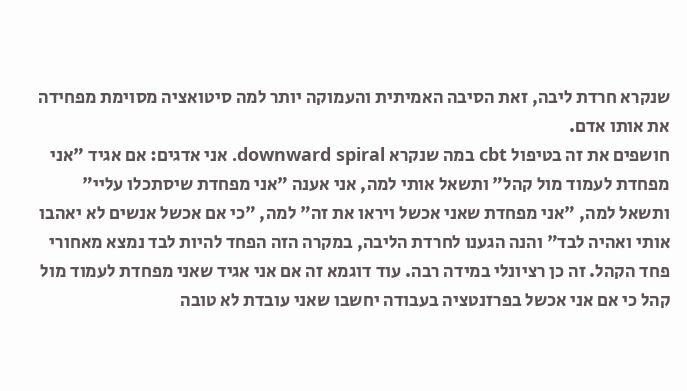שנקרא חרדת ליבה, זאת הסיבה האמיתית והעמוקה יותר למה סיטואציה מסוימת מפחידה את אותו אדם.
חושפים את זה בטיפול cbt במה שנקרא downward spiral. אני אדגים: אם אגיד "אני מפחדת לעמוד מול קהל" ותשאל אותי למה, אני אענה "אני מפחדת שיסתכלו עליי" ותשאל למה, "אני מפחדת שאני אכשל ויראו את זה" למה, "כי אם אכשל אנשים לא יאהבו אותי ואהיה לבד" והנה הגענו לחרדת הליבה, במקרה הזה הפחד להיות לבד נמצא מאחורי פחד הקהל. זה כן רציונלי במידה רבה. עוד דוגמא זה אם אני אגיד שאני מפחדת לעמוד מול קהל כי אם אני אכשל בפרזנטציה בעבודה יחשבו שאני עובדת לא טובה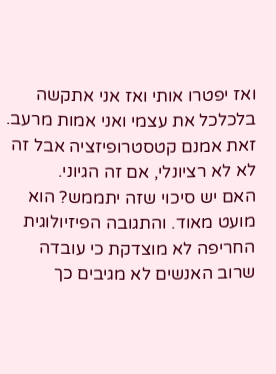ואז יפטרו אותי ואז אני אתקשה בלכלכל את עצמי ואני אמות מרעב. זאת אמנם קטסטרופיזציה אבל זה לא לא רציונלי, אם זה הגיוני.
האם יש סיכוי שזה יתממש? הוא מועט מאוד. והתגובה הפיזיולוגית החריפה לא מוצדקת כי עובדה שרוב האנשים לא מגיבים כך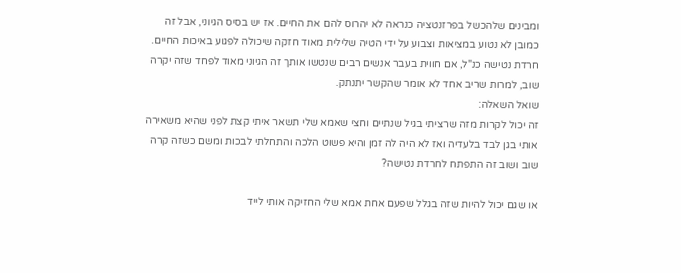ומבינים שלהכשל בפרזנטציה כנראה לא יהרוס להם את החיים. אז יש בסיס הגיוני, אבל זה כמובן לא נטוע במציאות וצבוע על ידי הטיה שלילית מאוד חזקה שיכולה לפגוע באיכות החיים.
חרדת נטישה כנ"ל, אם חווית בעבר אנשים רבים שנטשו אותך זה הגיוני מאוד לפחד שזה יקרה שוב, למרות שריב אחד לא אומר שהקשר יתנתק.
שואל השאלה:
זה יכול לקרות מזה שרציתי בגיל שנתיים וחצי שאמא שלי תשאר איתי קצת לפני שהיא משאירה אותי בגן לבד בלעדיה ואז לא היה לה זמן והיא פשוט הלכה והתחלתי לבכות ומשם כשזה קרה שוב ושוב זה התפתח לחרדת נטישה?

או שגם יכול להיות שזה בגלל שפעם אחת אמא שלי החזיקה אותי לייד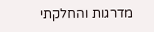מדרגות והחלקתי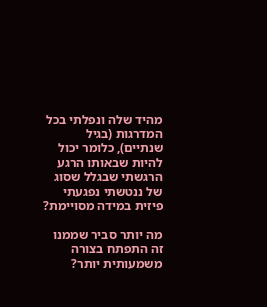מהיד שלה ונפלתי בכל המדרגות (בגיל שנתיים), כלומר יכול להיות שבאותו הרגע הרגשתי שבגלל שסוג של ננטשתי נפגעתי פיזית במידה מסויימת?

מה יותר סביר שממנו זה התפתח בצורה משמעותית יותר?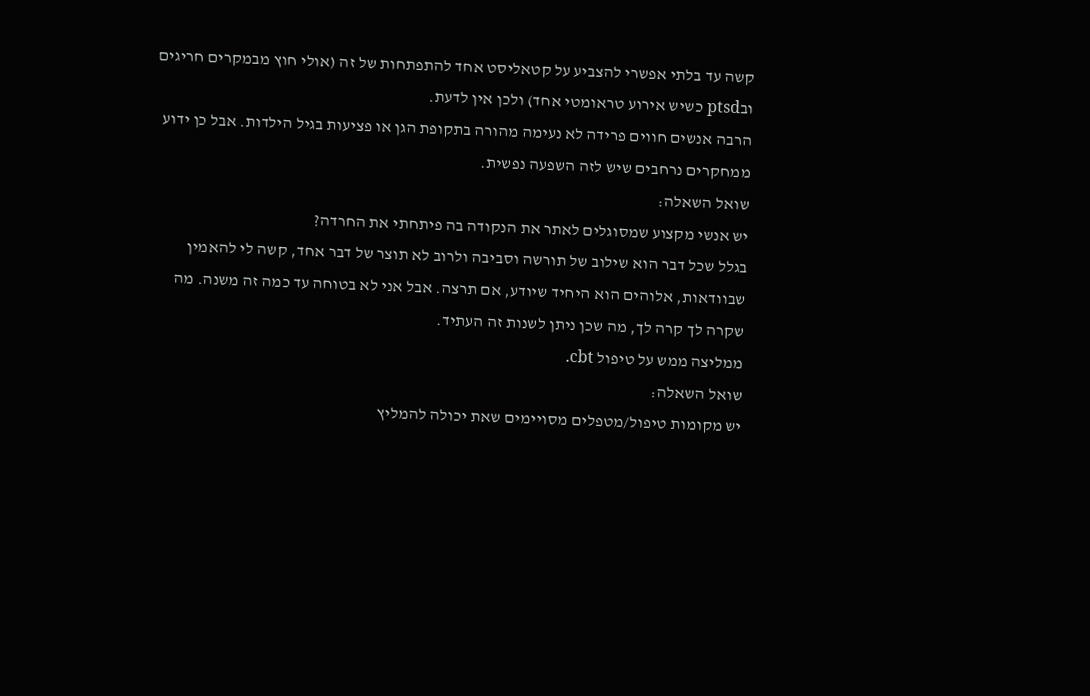קשה עד בלתי אפשרי להצביע על קטאליסט אחד להתפתחות של זה (אולי חוץ מבמקרים חריגים ובptsd כשיש אירוע טראומטי אחד) ולכן אין לדעת.
הרבה אנשים חווים פרידה לא נעימה מהורה בתקופת הגן או פציעות בגיל הילדות. אבל כן ידוע ממחקרים נרחבים שיש לזה השפעה נפשית.
שואל השאלה:
יש אנשי מקצוע שמסוגלים לאתר את הנקודה בה פיתחתי את החרדה?
בגלל שכל דבר הוא שילוב של תורשה וסביבה ולרוב לא תוצר של דבר אחד, קשה לי להאמין שבוודאות, אלוהים הוא היחיד שיודע, אם תרצה. אבל אני לא בטוחה עד כמה זה משנה. מה שקרה לך קרה לך, מה שכן ניתן לשנות זה העתיד.
ממליצה ממש על טיפול cbt.
שואל השאלה:
יש מקומות טיפול/מטפלים מסויימים שאת יכולה להמליץ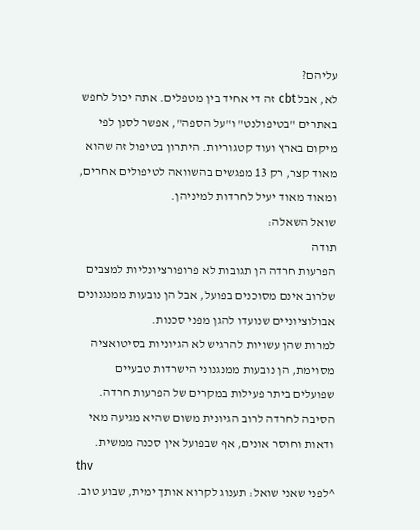עליהם?
לא, אבל cbt זה די אחיד בין מטפלים. אתה יכול לחפש באתרים "בטיפולנט" ו"על הספה", אפשר לסנן לפי מיקום בארץ ועוד קטגוריות. היתרון בטיפול זה שהוא מאוד קצר, רק 13 מפגשים בהשוואה לטיפולים אחרים, ומאוד מאוד יעיל לחרדות למיניהן.
שואל השאלה:
תודה
הפרעות חרדה הן תגובות לא פרופורציונליות למצבים שלרוב אינם מסוכנים בפועל, אבל הן נובעות ממנגנונים אבולוציוניים שנועדו להגן מפני סכנות.
למרות שהן עשויות להרגיש לא הגיוניות בסיטואציה מסוימת, הן נובעות ממנגנוני הישרדות טבעיים שפועלים ביתר פעילות במקרים של הפרעות חרדה.
הסיבה לחרדה לרוב הגיונית משום שהיא מגיעה מאי ודאות וחוסר אונים, אף שבפועל אין סכנה ממשית.
thv
^לפני שאני שואל: תענוג לקרוא אותך ימית, שבוע טוב.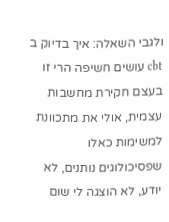ולגבי השאלה: איך בדיוק ב cbt עושים חשיפה הרי זו בעצם חקירת מחשבות עצמית, אולי את מתכוונת למשימות כאלו שפסיכולוגים נותנים, לא יודע, לא הוצגה לי שום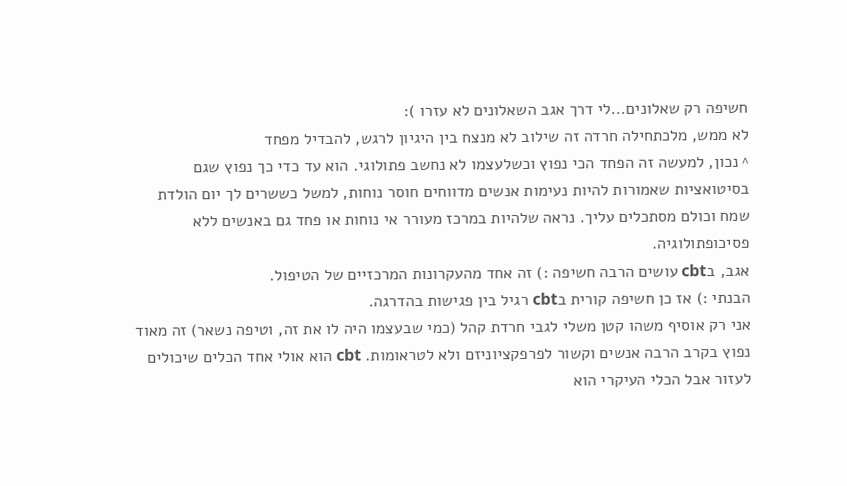חשיפה רק שאלונים...לי דרך אגב השאלונים לא עזרו ):
לא ממש, מלכתחילה חרדה זה שילוב לא מנצח בין היגיון לרגש, להבדיל מפחד
^ נכון, למעשה זה הפחד הכי נפוץ וכשלעצמו לא נחשב פתולוגי. הוא עד כדי כך נפוץ שגם בסיטואציות שאמורות להיות נעימות אנשים מדווחים חוסר נוחות, למשל כששרים לך יום הולדת שמח וכולם מסתכלים עליך. נראה שלהיות במרכז מעורר אי נוחות או פחד גם באנשים ללא פסיכופתולוגיה.
אגב, בcbt עושים הרבה חשיפה :) זה אחד מהעקרונות המרכזיים של הטיפול.
הבנתי :) אז כן חשיפה קורית בcbt רגיל בין פגישות בהדרגה.
אני רק אוסיף משהו קטן משלי לגבי חרדת קהל (כמי שבעצמו היה לו את זה, וטיפה נשאר) זה מאוד נפוץ בקרב הרבה אנשים וקשור לפרפקציוניזם ולא לטראומות. cbt הוא אולי אחד הכלים שיכולים לעזור אבל הכלי העיקרי הוא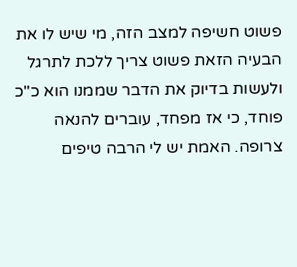פשוט חשיפה למצב הזה, מי שיש לו את הבעיה הזאת פשוט צריך ללכת לתרגל ולעשות בדיוק את הדבר שממנו הוא כ"כ פוחד, כי אז מפחד, עוברים להנאה צרופה. האמת יש לי הרבה טיפים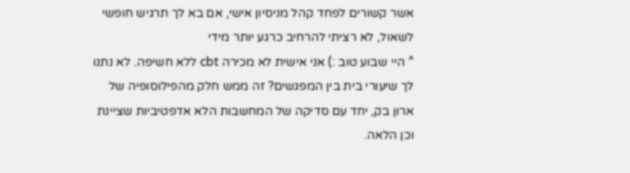אשר קשורים לפחד קהל מניסיון אישי, אם בא לך תרגיש חופשי לשאול, לא רציתי להרחיב כרגע יותר מידי
^ היי שבוע טוב :) אני אישית לא מכירה cbt ללא חשיפה. לא נתנו לך שיעורי בית בין המפגשים? זה ממש חלק מהפילוסופיה של ארון בק, יחד עם סדיקה של המחשבות הלא אדפטיביות שציינת וכן הלאה.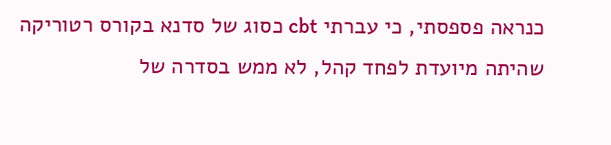כנראה פספסתי, כי עברתי cbt כסוג של סדנא בקורס רטוריקה שהיתה מיועדת לפחד קהל, לא ממש בסדרה של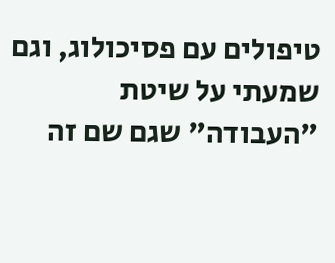טיפולים עם פסיכולוג, וגם שמעתי על שיטת "העבודה" שגם שם זה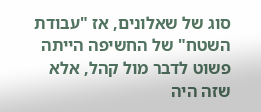סוג של שאלונים, אז "עבודת השטח" של החשיפה הייתה פשוט לדבר מול קהל, אלא שזה היה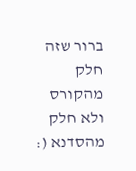ברור שזה חלק מהקורס ולא חלק מהסדנא (: